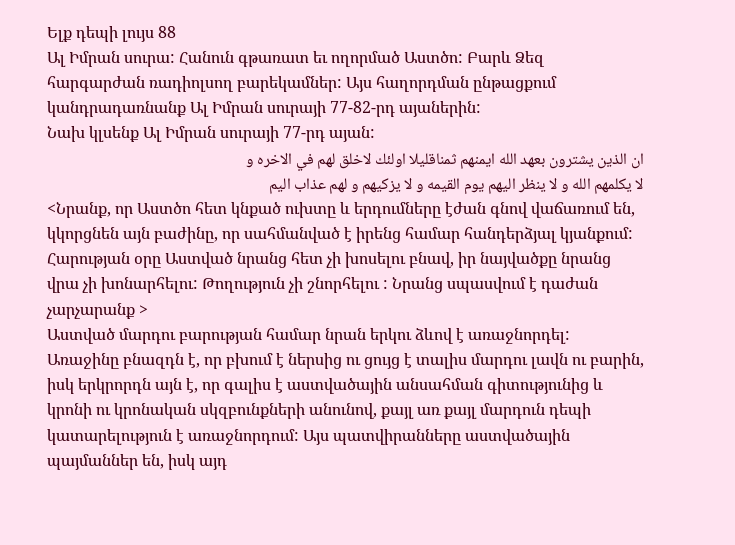Ելք դեպի լույս 88
Ալ Իմրան սուրա: Հանուն գթառատ եւ ողորմած Աստծո: Բարև Ձեզ հարգարժան ռադիոլսող բարեկամներ: Այս հաղորդման ընթացքում կանդրադառնանք Ալ Իմրան սուրայի 77-82-րդ այաներին:
Նախ կլսենք Ալ Իմրան սուրայի 77-րդ այան:
ان الذين يشترون بعهد الله ايمنهم ثمناقليلا اولئك لاخلق لهم في الاخره و
لا يكلمهم الله و لا ينظر اليهم يوم القيمه و لا يزكيهم و لهم عذاب اليم
<Նրանք, որ Աստծո հետ կնքած ուխտը և երդումները էժան գնով վաճառում են, կկորցնեն այն բաժինը, որ սահմանված է իրենց համար հանդերձյալ կյանքում: Հարության օրը Աստված նրանց հետ չի խոսելու բնավ, իր նայվածքը նրանց վրա չի խոնարհելու: Թողություն չի շնորհելու : Նրանց սպասվում է դաժան չարչարանք >
Աստված մարդու բարության համար նրան երկու ձևով է առաջնորդել: Առաջինը բնազդն է, որ բխում է ներսից ու ցույց է տալիս մարդու լավն ու բարին, իսկ երկրորդն այն է, որ գալիս է աստվածային անսահման գիտությունից և կրոնի ու կրոնական սկզբունքների անունով, քայլ առ քայլ մարդուն դեպի կատարելություն է առաջնորդում: Այս պատվիրանները աստվածային պայմաններ են, իսկ այդ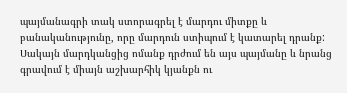պայմանագրի տակ ստորագրել է մարդու միտքը և բանականությունը, որը մարդուն ստիպում է կատարել դրանք: Սակայն մարդկանցից ոմանք դրժում են այս պայմանը և նրանց գրավում է միայն աշխարհիկ կյանքն ու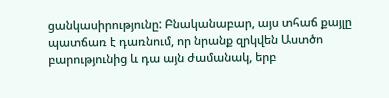ցանկասիրությունը: Բնականաբար, այս տհաճ քայլը պատճառ է դառնում, որ նրանք զրկվեն Աստծո բարությունից և դա այն ժամանակ, երբ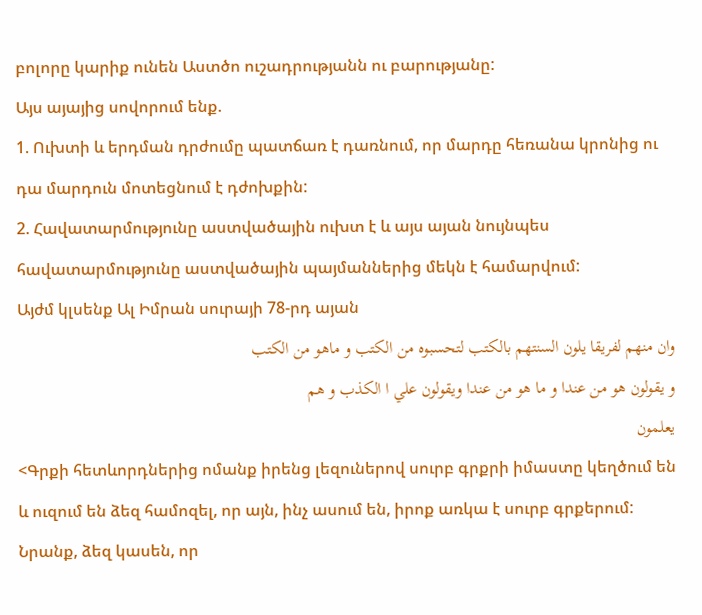բոլորը կարիք ունեն Աստծո ուշադրությանն ու բարությանը:
Այս այայից սովորում ենք.
1. Ուխտի և երդման դրժումը պատճառ է դառնում, որ մարդը հեռանա կրոնից ու դա մարդուն մոտեցնում է դժոխքին:
2. Հավատարմությունը աստվածային ուխտ է և այս այան նույնպես հավատարմությունը աստվածային պայմաններից մեկն է համարվում:
Այժմ կլսենք Ալ Իմրան սուրայի 78-րդ այան
وان منهم لفريقا يلون السنتهم بالكتب لتحسبوه من الكتب و ماهو من الكتب
و يقولون هو من عندا و ما هو من عندا ويقولون علي ا الكذب و هم
يعلمون
<Գրքի հետևորդներից ոմանք իրենց լեզուներով սուրբ գրքրի իմաստը կեղծում են և ուզում են ձեզ համոզել, որ այն, ինչ ասում են, իրոք առկա է սուրբ գրքերում: Նրանք, ձեզ կասեն, որ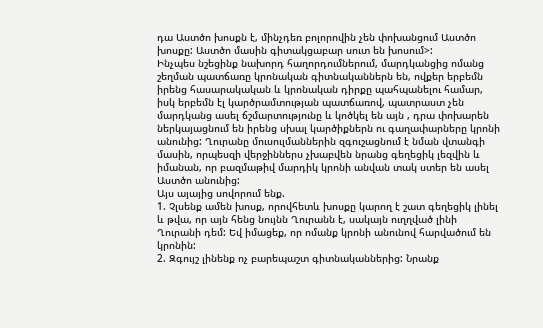դա Աստծո խոսքն է, մինչդեռ բոլորովին չեն փոխանցում Աստծո խոսքը: Աստծո մասին գիտակցաբար սուտ են խոսում>:
Ինչպես նշեցինք նախորդ հաղորդումներում, մարդկանցից ոմանց շեղման պատճառը կրոնական գիտնականներն են, ովքեր երբեմն իրենց հասարակական և կրոնական դիրքը պահպանելու համար, իսկ երբեմն էլ կարծրամտության պատճառով, պատրաստ չեն մարդկանց ասել ճշմարտությունը և կոծկել են այն , դրա փոխարեն ներկայացնում են իրենց սխալ կարծիքներն ու գաղափարները կրոնի անունից: Ղուրանը մուսուլմաններին զգուշացնում է նման վտանգի մասին, որպեսզի վերջիններս չխաբվեն նրանց գեղեցիկ լեզվին և իմանան, որ բազմաթիվ մարդիկ կրոնի անվան տակ ստեր են ասել Աստծո անունից:
Այս այայից սովորում ենք.
1. Չլսենք ամեն խոսք, որովհետև խոսքը կարող է շատ գեղեցիկ լինել և թվա, որ այն հենց նույնն Ղուրանն է, սակայն ուղղված լինի Ղուրանի դեմ: Եվ իմացեք, որ ոմանք կրոնի անունով հարվածում են կրոնին:
2. Զգույշ լինենք ոչ բարեպաշտ գիտնականներից: Նրանք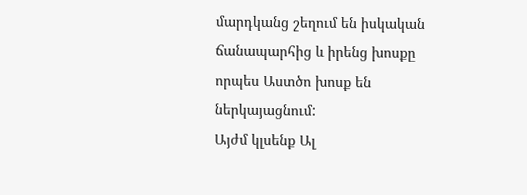մարդկանց շեղում են իսկական ճանապարհից և իրենց խոսքը որպես Աստծո խոսք են ներկայացնում:
Այժմ կլսենք Ալ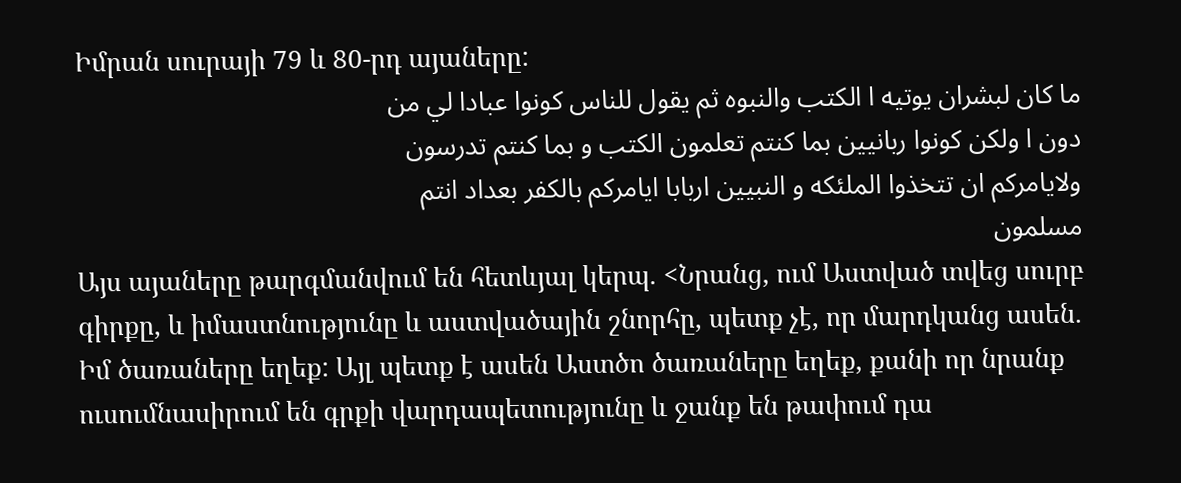Իմրան սուրայի 79 և 80-րդ այաները:
ما كان لبشران يوتيه ا الكتب والنبوه ثم يقول للناس كونوا عبادا لي من
دون ا ولكن كونوا ربانيين بما كنتم تعلمون الكتب و بما كنتم تدرسون
ولايامركم ان تتخذوا الملئكه و النبيين اربابا ايامركم بالكفر بعداد انتم
مسلمون
Այս այաները թարգմանվում են հետևյալ կերպ. <Նրանց, ում Աստված տվեց սուրբ գիրքը, և իմաստնությունը և աստվածային շնորհը, պետք չէ, որ մարդկանց ասեն. Իմ ծառաները եղեք: Այլ պետք է ասեն Աստծո ծառաները եղեք, քանի որ նրանք ուսումնասիրում են գրքի վարդապետությունը և ջանք են թափում դա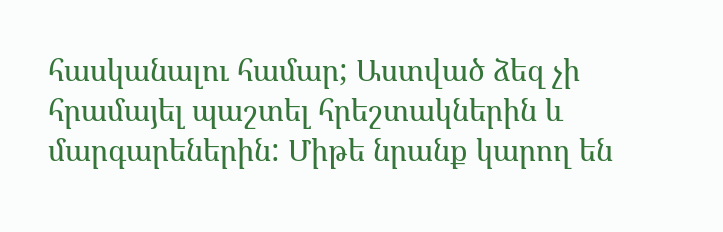հասկանալու համար; Աստված ձեզ չի հրամայել պաշտել հրեշտակներին և մարգարեներին: Միթե նրանք կարող են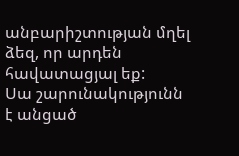անբարիշտության մղել ձեզ, որ արդեն հավատացյալ եք:
Սա շարունակությունն է անցած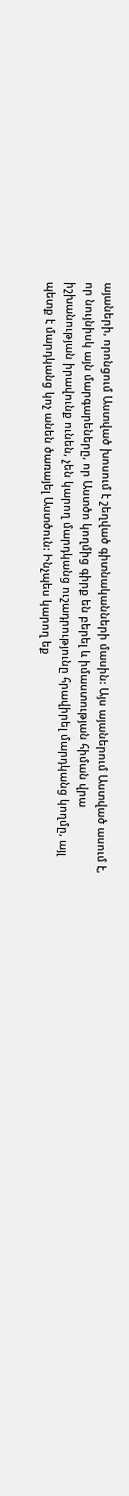այաների, որոնցում Աստված խոսում է շեղված գիտնականների մասին: Այս այաներում Աստված ասում է, որ նույնիսկ այն մարգարեները, որ Աստծո կողմից գիրք են բերել և իմաստության հիման վրա իշխանության իրավունք ունեն, չեն կարող մարդկանց ուշադրությունը հրավիրել մարդկանց կողմը, այլ պետք է մարդկանց կոչ անեն ծառայել Աստծուն: Ինչպես կարող եք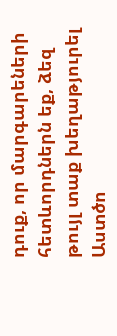դուք, որ մարգարեների հետևորդներն եք, ձեզ թույլ տաք խեղաթյուրել Աստծո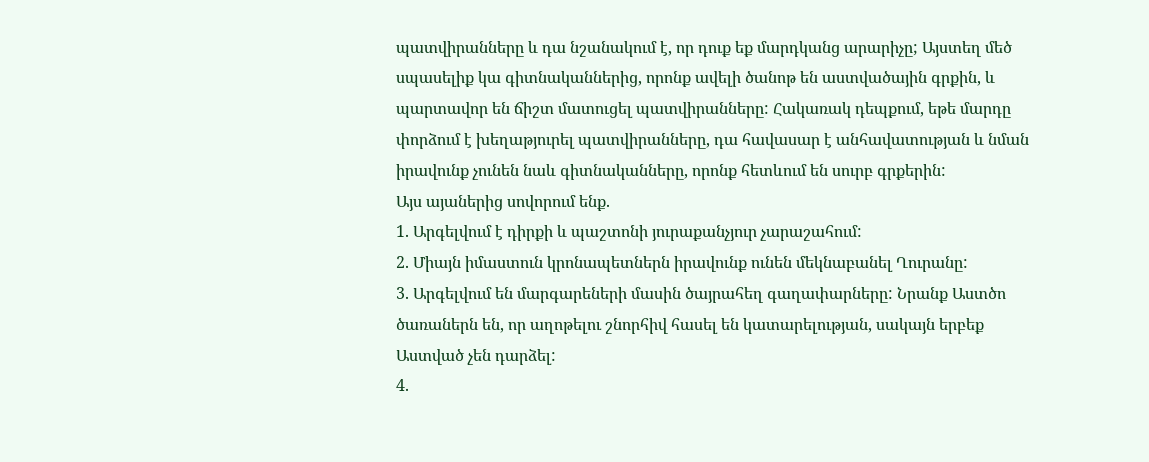պատվիրանները և դա նշանակում է, որ դուք եք մարդկանց արարիչը; Այստեղ մեծ սպասելիք կա գիտնականներից, որոնք ավելի ծանոթ են աստվածային գրքին, և պարտավոր են ճիշտ մատուցել պատվիրանները: Հակառակ դեպքում, եթե մարդը փորձում է խեղաթյուրել պատվիրանները, դա հավասար է անհավատության և նման իրավունք չունեն նաև գիտնականները, որոնք հետևում են սուրբ գրքերին:
Այս այաներից սովորում ենք.
1. Արգելվում է դիրքի և պաշտոնի յուրաքանչյուր չարաշահում:
2. Միայն իմաստուն կրոնապետներն իրավունք ունեն մեկնաբանել Ղուրանը:
3. Արգելվում են մարգարեների մասին ծայրահեղ գաղափարները: Նրանք Աստծո ծառաներն են, որ աղոթելու շնորհիվ հասել են կատարելության, սակայն երբեք Աստված չեն դարձել:
4.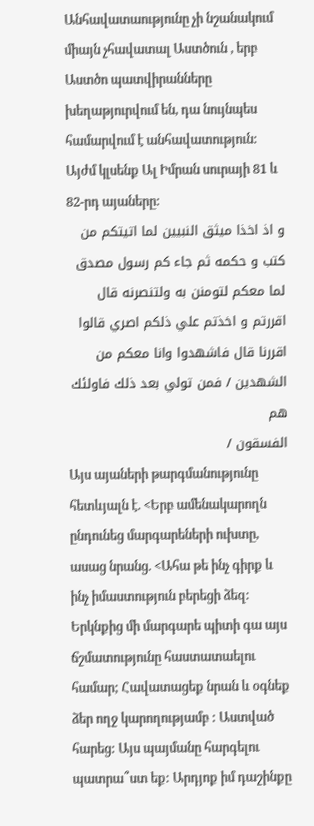Անհավատաությունը չի նշանակում միայն չհավատալ Աստծուն , երբ Աստծո պատվիրանները խեղաթյուրվում են, դա նույնպես համարվում է անհավատություն:
Այժմ կլսենք Ալ Իմրան սուրայի 81 և 82-րդ այաները:
و اذ اخذا ميثق النبيين لما اتيتكم من كتب و حكمه ثم جاء كم رسول مصدق
لما معكم لتومنن به ولتنصرنه قال اقررتم و اخذتم علي ذلكم اصري قالوا
اقررنا قال فاشهدوا وانا معكم من الشهدين / فمن تولي بعد ذلك فاولئك هم
الفسقون /
Այս այաների թարգմանությունը հետևյալն է. <Երբ ամենակարողն ընդունեց մարգարեների ուխտը, ասաց նրանց. <Ահա թե ինչ գիրք և ինչ իմաստություն բերեցի ձեզ: Երկնքից մի մարգարե պիտի գա այս ճշմատությունը հաստատաելու համար; Հավատացեք նրան և օգնեք ձեր ողջ կարողությամբ : Աստված հարեց: Այս պայմանը հարգելու պատրա՞ստ եք: Արդյոք իմ դաշինքը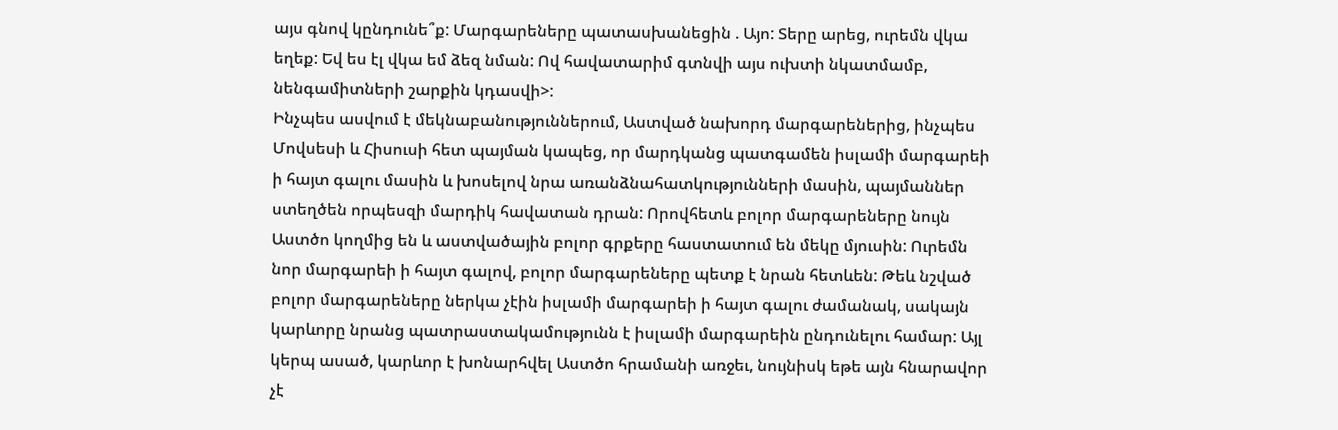այս գնով կընդունե՞ք: Մարգարեները պատասխանեցին . Այո: Տերը արեց, ուրեմն վկա եղեք: Եվ ես էլ վկա եմ ձեզ նման: Ով հավատարիմ գտնվի այս ուխտի նկատմամբ, նենգամիտների շարքին կդասվի>:
Ինչպես ասվում է մեկնաբանություններում, Աստված նախորդ մարգարեներից, ինչպես Մովսեսի և Հիսուսի հետ պայման կապեց, որ մարդկանց պատգամեն իսլամի մարգարեի ի հայտ գալու մասին և խոսելով նրա առանձնահատկությունների մասին, պայմաններ ստեղծեն որպեսզի մարդիկ հավատան դրան: Որովհետև բոլոր մարգարեները նույն Աստծո կողմից են և աստվածային բոլոր գրքերը հաստատում են մեկը մյուսին: Ուրեմն նոր մարգարեի ի հայտ գալով, բոլոր մարգարեները պետք է նրան հետևեն: Թեև նշված բոլոր մարգարեները ներկա չէին իսլամի մարգարեի ի հայտ գալու ժամանակ, սակայն կարևորը նրանց պատրաստակամությունն է իսլամի մարգարեին ընդունելու համար: Այլ կերպ ասած, կարևոր է խոնարհվել Աստծո հրամանի առջեւ, նույնիսկ եթե այն հնարավոր չէ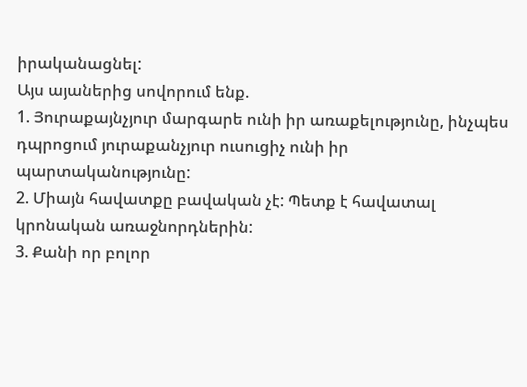իրականացնել:
Այս այաներից սովորում ենք.
1. Յուրաքայնչյուր մարգարե ունի իր առաքելությունը, ինչպես դպրոցում յուրաքանչյուր ուսուցիչ ունի իր պարտականությունը:
2. Միայն հավատքը բավական չէ: Պետք է հավատալ կրոնական առաջնորդներին:
3. Քանի որ բոլոր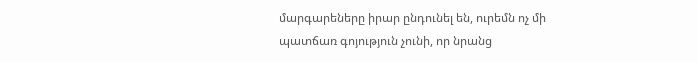մարգարեները իրար ընդունել են, ուրեմն ոչ մի պատճառ գոյություն չունի, որ նրանց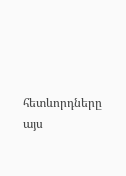հետևորդները այս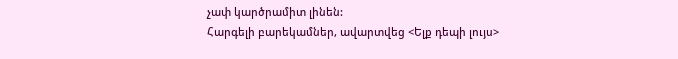չափ կարծրամիտ լինեն:
Հարգելի բարեկամներ, ավարտվեց <Ելք դեպի լույս>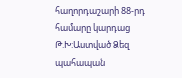հաղորդաշարի 88-րդ համարը կարդաց Թ.Խ:Աստված Ձեզ պահապան